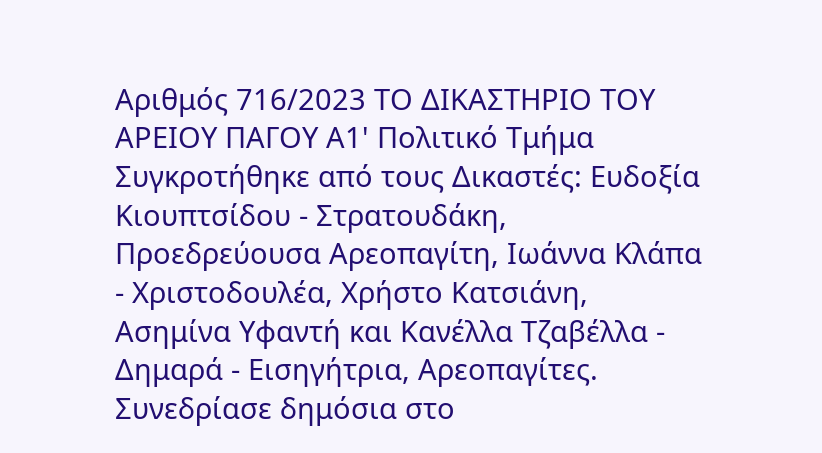Αριθμός 716/2023 ΤΟ ΔΙΚΑΣΤΗΡΙΟ ΤΟΥ ΑΡΕΙΟΥ ΠΑΓΟΥ Α1' Πολιτικό Τμήμα Συγκροτήθηκε από τους Δικαστές: Ευδοξία Κιουπτσίδου - Στρατουδάκη, Προεδρεύουσα Αρεοπαγίτη, Ιωάννα Κλάπα - Χριστοδουλέα, Χρήστο Κατσιάνη, Ασημίνα Υφαντή και Κανέλλα Τζαβέλλα - Δημαρά - Εισηγήτρια, Αρεοπαγίτες. Συνεδρίασε δημόσια στο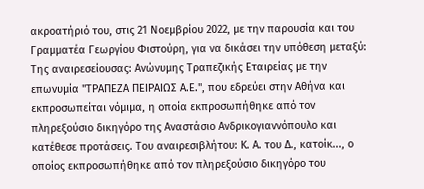ακροατήριό του, στις 21 Νοεμβρίου 2022, με την παρουσία και του Γραμματέα Γεωργίου Φιστούρη, για να δικάσει την υπόθεση μεταξύ: Της αναιρεσείουσας: Ανώνυμης Τραπεζικής Εταιρείας με την επωνυμία "ΤΡΑΠΕΖΑ ΠΕΙΡΑΙΩΣ Α.Ε.", που εδρεύει στην Αθήνα και εκπροσωπείται νόμιμα, η οποία εκπροσωπήθηκε από τον πληρεξούσιο δικηγόρο της Αναστάσιο Ανδρικογιαννόπουλο και κατέθεσε προτάσεις. Του αναιρεσιβλήτου: Κ. Α. του Δ., κατοίκ..., ο οποίος εκπροσωπήθηκε από τον πληρεξούσιο δικηγόρο του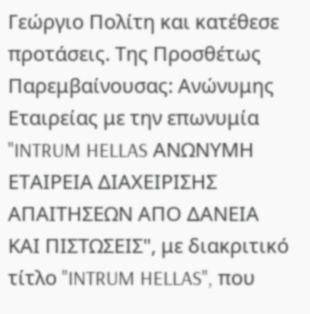Γεώργιο Πολίτη και κατέθεσε προτάσεις. Της Προσθέτως Παρεμβαίνουσας: Ανώνυμης Εταιρείας με την επωνυμία "INTRUM HELLAS ΑΝΩΝΥΜΗ ΕΤΑΙΡΕΙΑ ΔΙΑΧΕΙΡΙΣΗΣ ΑΠΑΙΤΗΣΕΩΝ ΑΠΟ ΔΑΝΕΙΑ ΚΑΙ ΠΙΣΤΩΣΕΙΣ", με διακριτικό τίτλο "INTRUM HELLAS", που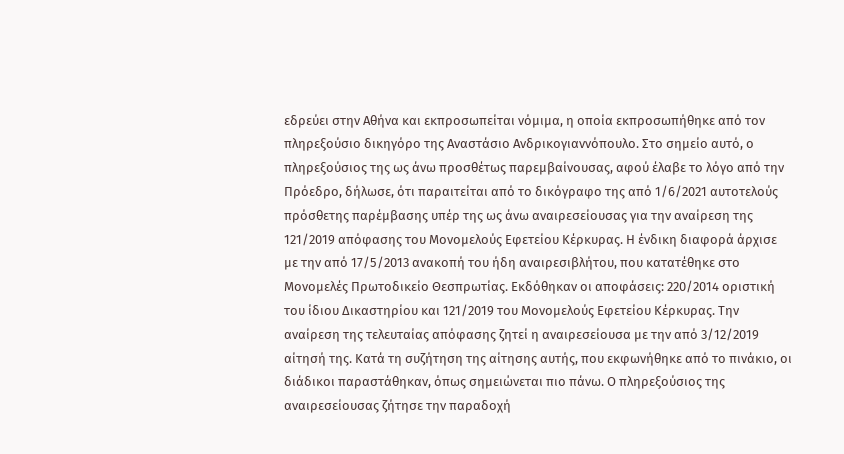εδρεύει στην Αθήνα και εκπροσωπείται νόμιμα, η οποία εκπροσωπήθηκε από τον πληρεξούσιο δικηγόρο της Αναστάσιο Ανδρικογιαννόπουλο. Στο σημείο αυτό, ο πληρεξούσιος της ως άνω προσθέτως παρεμβαίνουσας, αφού έλαβε το λόγο από την Πρόεδρο, δήλωσε, ότι παραιτείται από το δικόγραφο της από 1/6/2021 αυτοτελούς πρόσθετης παρέμβασης υπέρ της ως άνω αναιρεσείουσας για την αναίρεση της 121/2019 απόφασης του Μονομελούς Εφετείου Κέρκυρας. Η ένδικη διαφορά άρχισε με την από 17/5/2013 ανακοπή του ήδη αναιρεσιβλήτου, που κατατέθηκε στο Μονομελές Πρωτοδικείο Θεσπρωτίας. Εκδόθηκαν οι αποφάσεις: 220/2014 οριστική του ίδιου Δικαστηρίου και 121/2019 του Μονομελούς Εφετείου Κέρκυρας. Την αναίρεση της τελευταίας απόφασης ζητεί η αναιρεσείουσα με την από 3/12/2019 αίτησή της. Κατά τη συζήτηση της αίτησης αυτής, που εκφωνήθηκε από το πινάκιο, οι διάδικοι παραστάθηκαν, όπως σημειώνεται πιο πάνω. Ο πληρεξούσιος της αναιρεσείουσας ζήτησε την παραδοχή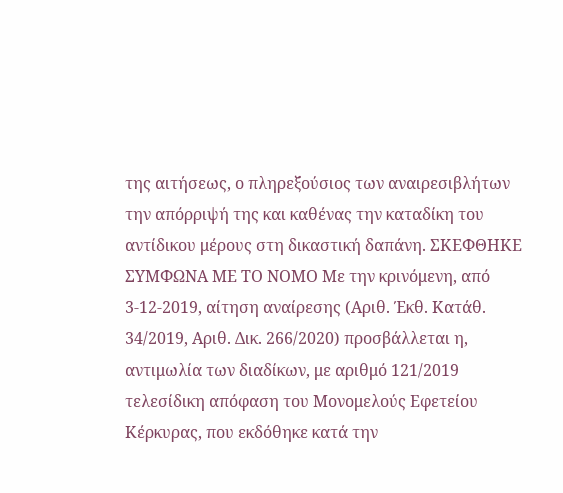της αιτήσεως, ο πληρεξούσιος των αναιρεσιβλήτων την απόρριψή της και καθένας την καταδίκη του αντίδικου μέρους στη δικαστική δαπάνη. ΣΚΕΦΘΗΚΕ ΣΥΜΦΩΝΑ ΜΕ ΤΟ ΝΟΜΟ Με την κρινόμενη, από 3-12-2019, αίτηση αναίρεσης (Αριθ. Έκθ. Κατάθ. 34/2019, Αριθ. Δικ. 266/2020) προσβάλλεται η, αντιμωλία των διαδίκων, με αριθμό 121/2019 τελεσίδικη απόφαση του Μονομελούς Εφετείου Κέρκυρας, που εκδόθηκε κατά την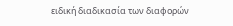ειδική διαδικασία των διαφορών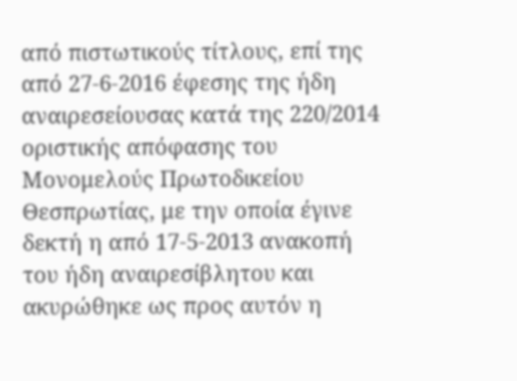από πιστωτικούς τίτλους, επί της από 27-6-2016 έφεσης της ήδη αναιρεσείουσας κατά της 220/2014 οριστικής απόφασης του Μονομελούς Πρωτοδικείου Θεσπρωτίας, με την οποία έγινε δεκτή η από 17-5-2013 ανακοπή του ήδη αναιρεσίβλητου και ακυρώθηκε ως προς αυτόν η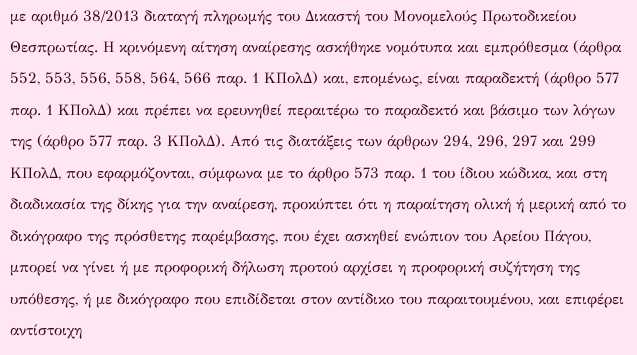με αριθμό 38/2013 διαταγή πληρωμής του Δικαστή του Μονομελούς Πρωτοδικείου Θεσπρωτίας. Η κρινόμενη αίτηση αναίρεσης ασκήθηκε νομότυπα και εμπρόθεσμα (άρθρα 552, 553, 556, 558, 564, 566 παρ. 1 ΚΠολΔ) και, επομένως, είναι παραδεκτή (άρθρο 577 παρ. 1 ΚΠολΔ) και πρέπει να ερευνηθεί περαιτέρω το παραδεκτό και βάσιμο των λόγων της (άρθρο 577 παρ. 3 ΚΠολΔ). Από τις διατάξεις των άρθρων 294, 296, 297 και 299 ΚΠολΔ, που εφαρµόζονται, σύµφωνα µε το άρθρο 573 παρ. 1 του ίδιου κώδικα, και στη διαδικασία της δίκης για την αναίρεση, προκύπτει ότι η παραίτηση ολική ή µερική από το δικόγραφο της πρόσθετης παρέμβασης, που έχει ασκηθεί ενώπιον του Αρείου Πάγου, µπορεί να γίνει ή µε προφορική δήλωση προτού αρχίσει η προφορική συζήτηση της υπόθεσης, ή µε δικόγραφο που επιδίδεται στον αντίδικο του παραιτουμένου, και επιφέρει αντίστοιχη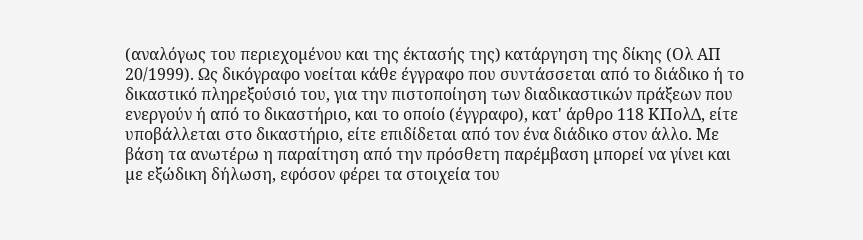(αναλόγως του περιεχοµένου και της έκτασής της) κατάργηση της δίκης (Ολ ΑΠ 20/1999). Ως δικόγραφο νοείται κάθε έγγραφο που συντάσσεται από το διάδικο ή το δικαστικό πληρεξούσιό του, για την πιστοποίηση των διαδικαστικών πράξεων που ενεργούν ή από το δικαστήριο, και το οποίο (έγγραφο), κατ' άρθρο 118 ΚΠολΔ, είτε υποβάλλεται στο δικαστήριο, είτε επιδίδεται από τον ένα διάδικο στον άλλο. Με βάση τα ανωτέρω η παραίτηση από την πρόσθετη παρέμβαση µπορεί να γίνει και µε εξώδικη δήλωση, εφόσον φέρει τα στοιχεία του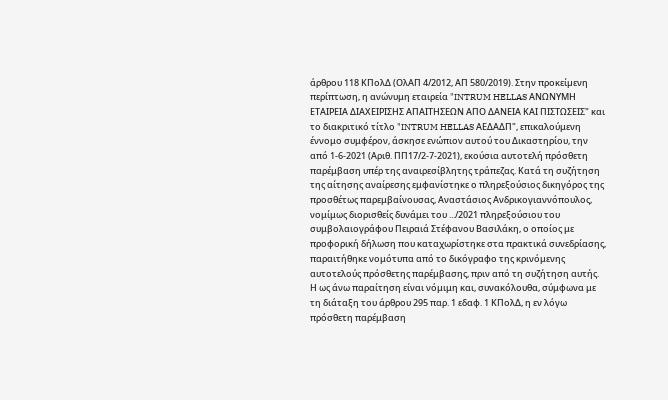άρθρου 118 ΚΠολΔ (ΟλΑΠ 4/2012, ΑΠ 580/2019). Στην προκείµενη περίπτωση, η ανώνυμη εταιρεία "INTRUM HELLAS ΑΝΩΝΥΜΗ ΕΤΑΙΡΕΙΑ ΔΙΑΧΕΙΡΙΣΗΣ ΑΠΑΙΤΗΣΕΩΝ ΑΠΟ ΔΑΝΕΙΑ ΚΑΙ ΠΙΣΤΩΣΕΙΣ" και το διακριτικό τίτλο "INTRUM HELLAS ΑΕΔΑΔΠ", επικαλούμενη έννομο συμφέρον, άσκησε ενώπιον αυτού του Δικαστηρίου, την από 1-6-2021 (Αριθ. ΠΠ17/2-7-2021), εκούσια αυτοτελή πρόσθετη παρέμβαση υπέρ της αναιρεσίβλητης τράπεζας. Κατά τη συζήτηση της αίτησης αναίρεσης εμφανίστηκε ο πληρεξούσιος δικηγόρος της προσθέτως παρεμβαίνουσας, Αναστάσιος Ανδρικογιαννόπουλος, νομίμως διορισθείς δυνάμει του .../2021 πληρεξούσιου του συμβολαιογράφου Πειραιά Στέφανου Βασιλάκη, ο οποίος με προφορική δήλωση που καταχωρίστηκε στα πρακτικά συνεδρίασης, παραιτήθηκε νομότυπα από το δικόγραφο της κρινόμενης αυτοτελούς πρόσθετης παρέμβασης, πριν από τη συζήτηση αυτής. Η ως άνω παραίτηση είναι νόμιμη και, συνακόλουθα, σύμφωνα με τη διάταξη του άρθρου 295 παρ. 1 εδαφ. 1 ΚΠολΔ, η εν λόγω πρόσθετη παρέμβαση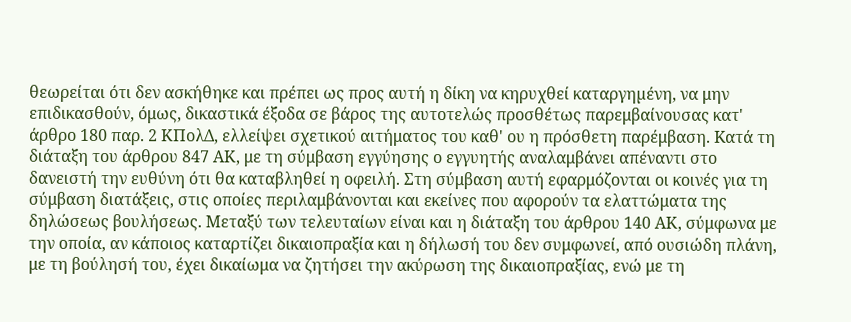θεωρείται ότι δεν ασκήθηκε και πρέπει ως προς αυτή η δίκη να κηρυχθεί καταργηµένη, να μην επιδικασθούν, όμως, δικαστικά έξοδα σε βάρος της αυτοτελώς προσθέτως παρεμβαίνουσας κατ' άρθρο 180 παρ. 2 ΚΠολΔ, ελλείψει σχετικού αιτήματος του καθ' ου η πρόσθετη παρέμβαση. Kατά τη διάταξη του άρθρου 847 ΑΚ, με τη σύμβαση εγγύησης ο εγγυητής αναλαμβάνει απέναντι στο δανειστή την ευθύνη ότι θα καταβληθεί η οφειλή. Στη σύμβαση αυτή εφαρμόζονται οι κοινές για τη σύμβαση διατάξεις, στις οποίες περιλαμβάνονται και εκείνες που αφορούν τα ελαττώματα της δηλώσεως βουλήσεως. Μεταξύ των τελευταίων είναι και η διάταξη του άρθρου 140 ΑΚ, σύμφωνα με την οποία, αν κάποιος καταρτίζει δικαιοπραξία και η δήλωσή του δεν συμφωνεί, από ουσιώδη πλάνη, με τη βούλησή του, έχει δικαίωμα να ζητήσει την ακύρωση της δικαιοπραξίας, ενώ με τη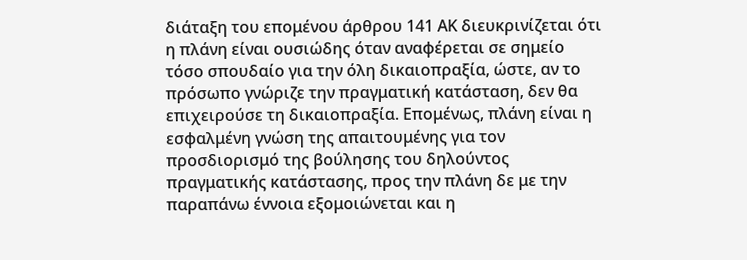διάταξη του επομένου άρθρου 141 ΑΚ διευκρινίζεται ότι η πλάνη είναι ουσιώδης όταν αναφέρεται σε σημείο τόσο σπουδαίο για την όλη δικαιοπραξία, ώστε, αν το πρόσωπο γνώριζε την πραγματική κατάσταση, δεν θα επιχειρούσε τη δικαιοπραξία. Επομένως, πλάνη είναι η εσφαλμένη γνώση της απαιτουμένης για τον προσδιορισμό της βούλησης του δηλούντος πραγματικής κατάστασης, προς την πλάνη δε με την παραπάνω έννοια εξομοιώνεται και η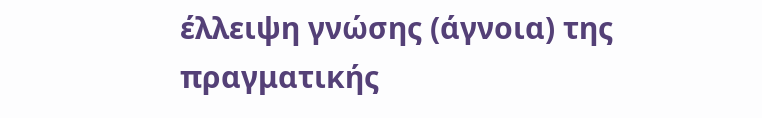έλλειψη γνώσης (άγνοια) της πραγματικής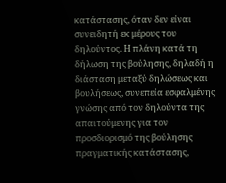κατάστασης, όταν δεν είναι συνειδητή εκ μέρους του δηλούντος. Η πλάνη κατά τη δήλωση της βούλησης, δηλαδή η διάσταση μεταξύ δηλώσεως και βουλήσεως, συνεπεία εσφαλμένης γνώσης από τον δηλούντα της απαιτούμενης για τον προσδιορισμό της βούλησης πραγματικής κατάστασης,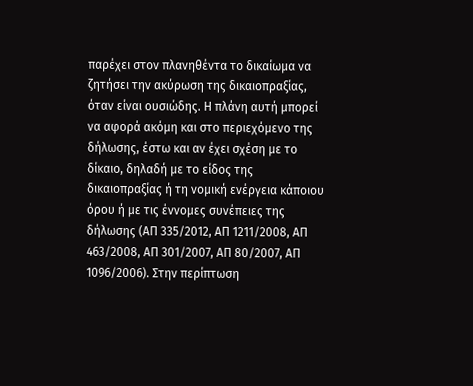παρέχει στον πλανηθέντα το δικαίωμα να ζητήσει την ακύρωση της δικαιοπραξίας, όταν είναι ουσιώδης. Η πλάνη αυτή μπορεί να αφορά ακόμη και στο περιεχόμενο της δήλωσης, έστω και αν έχει σχέση με το δίκαιο, δηλαδή με το είδος της δικαιοπραξίας ή τη νομική ενέργεια κάποιου όρου ή με τις έννομες συνέπειες της δήλωσης (ΑΠ 335/2012, ΑΠ 1211/2008, ΑΠ 463/2008, ΑΠ 301/2007, ΑΠ 80/2007, ΑΠ 1096/2006). Στην περίπτωση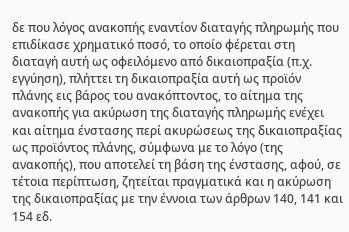δε που λόγος ανακοπής εναντίον διαταγής πληρωμής που επιδίκασε χρηματικό ποσό, το οποίο φέρεται στη διαταγή αυτή ως οφειλόμενο από δικαιοπραξία (π.χ. εγγύηση), πλήττει τη δικαιοπραξία αυτή ως προϊόν πλάνης εις βάρος του ανακόπτοντος, το αίτημα της ανακοπής για ακύρωση της διαταγής πληρωμής ενέχει και αίτημα ένστασης περί ακυρώσεως της δικαιοπραξίας ως προϊόντος πλάνης, σύμφωνα με το λόγο (της ανακοπής), που αποτελεί τη βάση της ένστασης, αφού, σε τέτοια περίπτωση, ζητείται πραγματικά και η ακύρωση της δικαιοπραξίας με την έννοια των άρθρων 140, 141 και 154 εδ.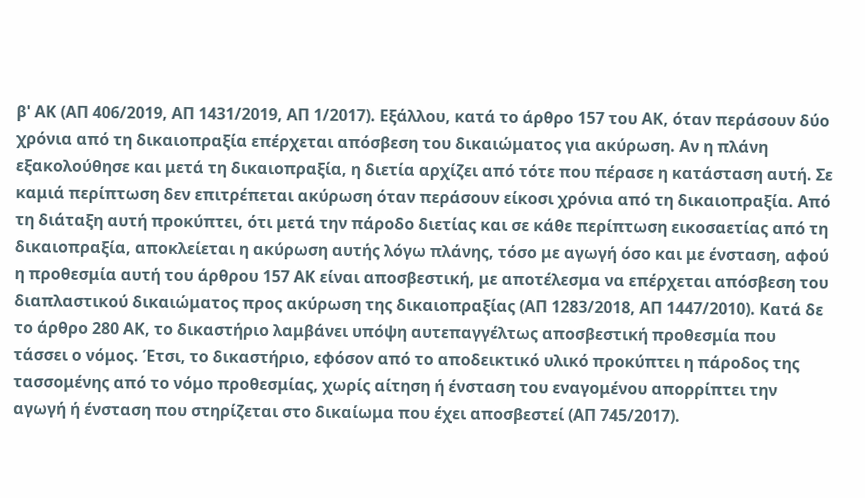β' ΑΚ (ΑΠ 406/2019, ΑΠ 1431/2019, ΑΠ 1/2017). Εξάλλου, κατά το άρθρο 157 του ΑΚ, όταν περάσουν δύο χρόνια από τη δικαιοπραξία επέρχεται απόσβεση του δικαιώματος για ακύρωση. Αν η πλάνη εξακολούθησε και μετά τη δικαιοπραξία, η διετία αρχίζει από τότε που πέρασε η κατάσταση αυτή. Σε καμιά περίπτωση δεν επιτρέπεται ακύρωση όταν περάσουν είκοσι χρόνια από τη δικαιοπραξία. Από τη διάταξη αυτή προκύπτει, ότι μετά την πάροδο διετίας και σε κάθε περίπτωση εικοσαετίας από τη δικαιοπραξία, αποκλείεται η ακύρωση αυτής λόγω πλάνης, τόσο με αγωγή όσο και με ένσταση, αφού η προθεσμία αυτή του άρθρου 157 ΑΚ είναι αποσβεστική, με αποτέλεσμα να επέρχεται απόσβεση του διαπλαστικού δικαιώματος προς ακύρωση της δικαιοπραξίας (ΑΠ 1283/2018, ΑΠ 1447/2010). Κατά δε το άρθρο 280 ΑΚ, το δικαστήριο λαμβάνει υπόψη αυτεπαγγέλτως αποσβεστική προθεσμία που τάσσει ο νόμος. Έτσι, το δικαστήριο, εφόσον από το αποδεικτικό υλικό προκύπτει η πάροδος της τασσομένης από το νόμο προθεσμίας, χωρίς αίτηση ή ένσταση του εναγομένου απορρίπτει την αγωγή ή ένσταση που στηρίζεται στο δικαίωμα που έχει αποσβεστεί (ΑΠ 745/2017).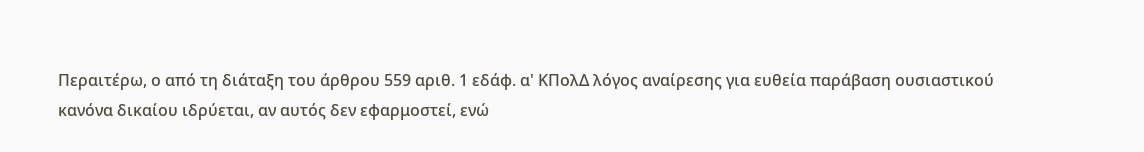Περαιτέρω, ο από τη διάταξη του άρθρου 559 αριθ. 1 εδάφ. α' ΚΠολΔ λόγος αναίρεσης για ευθεία παράβαση ουσιαστικού κανόνα δικαίου ιδρύεται, αν αυτός δεν εφαρμοστεί, ενώ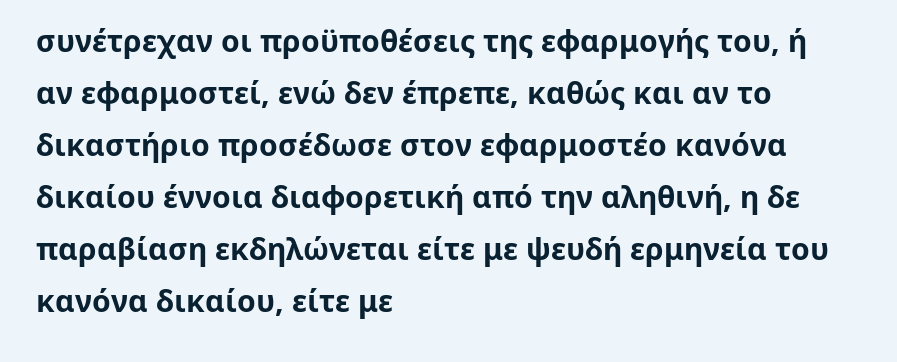συνέτρεχαν οι προϋποθέσεις της εφαρμογής του, ή αν εφαρμοστεί, ενώ δεν έπρεπε, καθώς και αν το δικαστήριο προσέδωσε στον εφαρμοστέο κανόνα δικαίου έννοια διαφορετική από την αληθινή, η δε παραβίαση εκδηλώνεται είτε με ψευδή ερμηνεία του κανόνα δικαίου, είτε με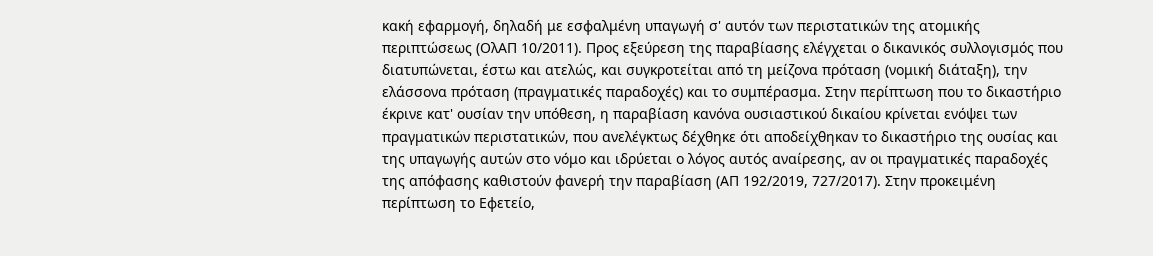κακή εφαρμογή, δηλαδή με εσφαλμένη υπαγωγή σ' αυτόν των περιστατικών της ατομικής περιπτώσεως (ΟλΑΠ 10/2011). Προς εξεύρεση της παραβίασης ελέγχεται ο δικανικός συλλογισμός που διατυπώνεται, έστω και ατελώς, και συγκροτείται από τη μείζονα πρόταση (νομική διάταξη), την ελάσσονα πρόταση (πραγματικές παραδοχές) και το συμπέρασμα. Στην περίπτωση που το δικαστήριο έκρινε κατ' ουσίαν την υπόθεση, η παραβίαση κανόνα ουσιαστικού δικαίου κρίνεται ενόψει των πραγματικών περιστατικών, που ανελέγκτως δέχθηκε ότι αποδείχθηκαν το δικαστήριο της ουσίας και της υπαγωγής αυτών στο νόμο και ιδρύεται ο λόγος αυτός αναίρεσης, αν οι πραγματικές παραδοχές της απόφασης καθιστούν φανερή την παραβίαση (ΑΠ 192/2019, 727/2017). Στην προκειμένη περίπτωση το Εφετείο,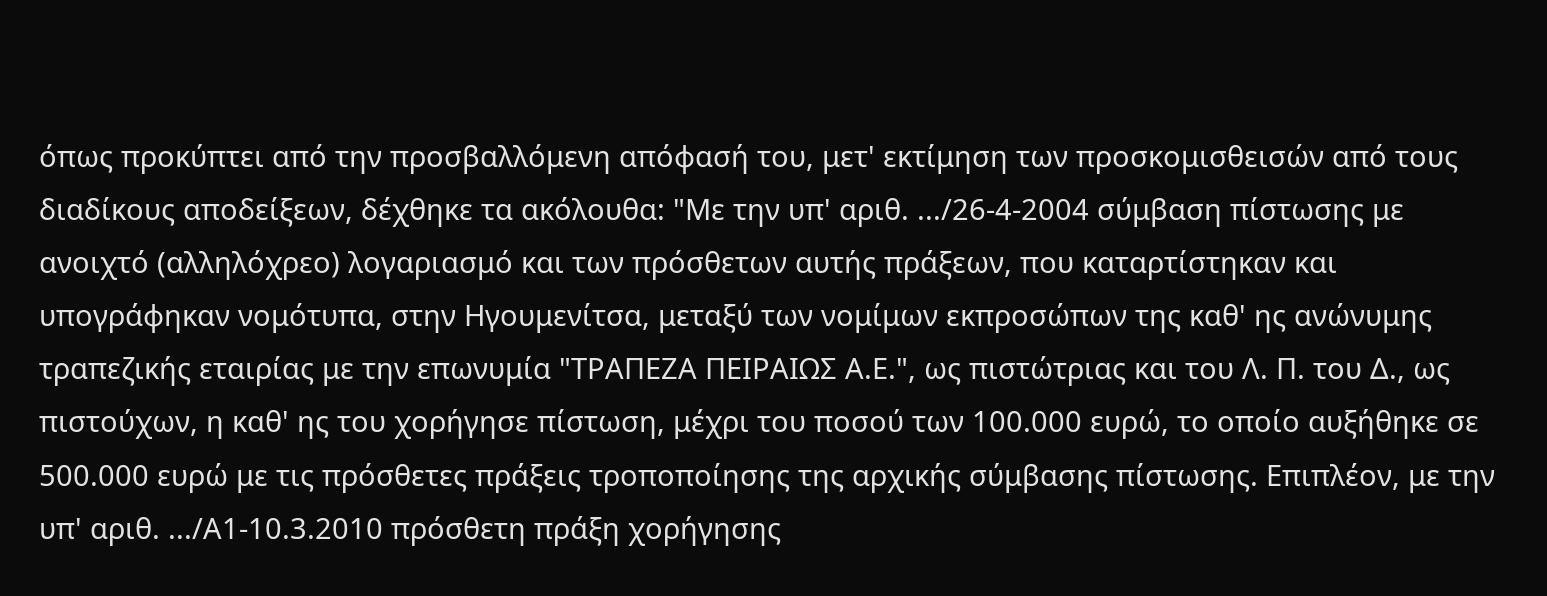όπως προκύπτει από την προσβαλλόμενη απόφασή του, μετ' εκτίμηση των προσκομισθεισών από τους διαδίκους αποδείξεων, δέχθηκε τα ακόλουθα: "Με την υπ' αριθ. .../26-4-2004 σύμβαση πίστωσης με ανοιχτό (αλληλόχρεο) λογαριασμό και των πρόσθετων αυτής πράξεων, που καταρτίστηκαν και υπογράφηκαν νομότυπα, στην Ηγουμενίτσα, μεταξύ των νομίμων εκπροσώπων της καθ' ης ανώνυμης τραπεζικής εταιρίας με την επωνυμία "ΤΡΑΠΕΖΑ ΠΕΙΡΑΙΩΣ Α.Ε.", ως πιστώτριας και του Λ. Π. του Δ., ως πιστούχων, η καθ' ης του χορήγησε πίστωση, μέχρι του ποσού των 100.000 ευρώ, το οποίο αυξήθηκε σε 500.000 ευρώ με τις πρόσθετες πράξεις τροποποίησης της αρχικής σύμβασης πίστωσης. Επιπλέον, με την υπ' αριθ. .../Α1-10.3.2010 πρόσθετη πράξη χορήγησης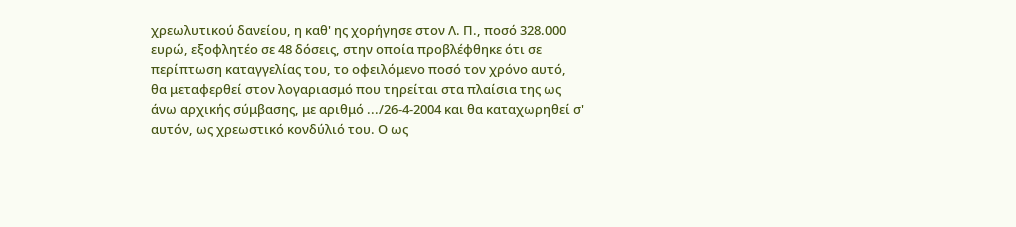χρεωλυτικού δανείου, η καθ' ης χορήγησε στον Λ. Π., ποσό 328.000 ευρώ, εξοφλητέο σε 48 δόσεις, στην οποία προβλέφθηκε ότι σε περίπτωση καταγγελίας του, το οφειλόμενο ποσό τον χρόνο αυτό, θα μεταφερθεί στον λογαριασμό που τηρείται στα πλαίσια της ως άνω αρχικής σύμβασης, με αριθμό .../26-4-2004 και θα καταχωρηθεί σ' αυτόν, ως χρεωστικό κονδύλιό του. Ο ως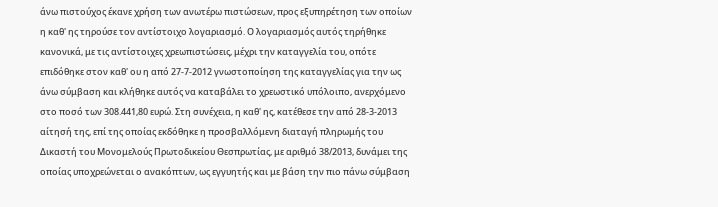άνω πιστούχος έκανε χρήση των ανωτέρω πιστώσεων, προς εξυπηρέτηση των οποίων η καθ' ης τηρούσε τον αντίστοιχο λογαριασμό. Ο λογαριασμός αυτός τηρήθηκε κανονικά, με τις αντίστοιχες χρεωπιστώσεις, μέχρι την καταγγελία του, οπότε επιδόθηκε στον καθ' ου η από 27-7-2012 γνωστοποίηση της καταγγελίας για την ως άνω σύμβαση και κλήθηκε αυτός να καταβάλει το χρεωστικό υπόλοιπο, ανερχόμενο στο ποσό των 308.441,80 ευρώ. Στη συνέχεια, η καθ' ης, κατέθεσε την από 28-3-2013 αίτησή της, επί της οποίας εκδόθηκε η προσβαλλόμενη διαταγή πληρωμής του Δικαστή του Μονομελούς Πρωτοδικείου Θεσπρωτίας, με αριθμό 38/2013, δυνάμει της οποίας υποχρεώνεται ο ανακόπτων, ως εγγυητής και με βάση την πιο πάνω σύμβαση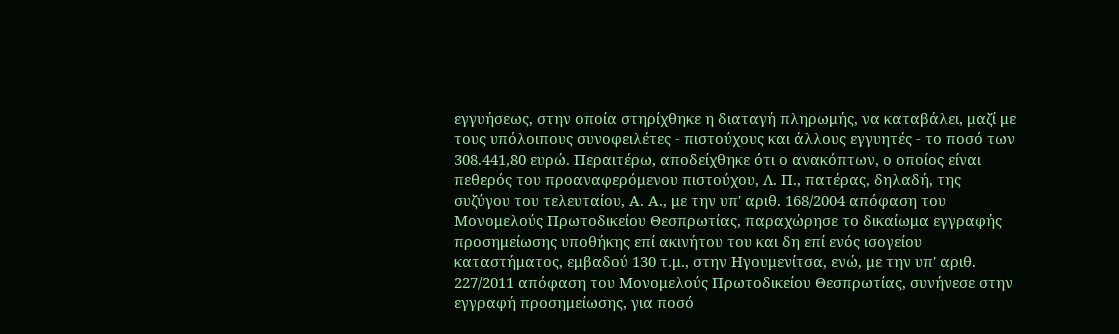εγγυήσεως, στην οποία στηρίχθηκε η διαταγή πληρωμής, να καταβάλει, μαζί με τους υπόλοιπους συνοφειλέτες - πιστούχους και άλλους εγγυητές - το ποσό των 308.441,80 ευρώ. Περαιτέρω, αποδείχθηκε ότι ο ανακόπτων, ο οποίος είναι πεθερός του προαναφερόμενου πιστούχου, Λ. Π., πατέρας, δηλαδή, της συζύγου του τελευταίου, Α. Α., με την υπ' αριθ. 168/2004 απόφαση του Μονομελούς Πρωτοδικείου Θεσπρωτίας, παραχώρησε το δικαίωμα εγγραφής προσημείωσης υποθήκης επί ακινήτου του και δη επί ενός ισογείου καταστήματος, εμβαδού 130 τ.μ., στην Ηγουμενίτσα, ενώ, με την υπ' αριθ. 227/2011 απόφαση του Μονομελούς Πρωτοδικείου Θεσπρωτίας, συνήνεσε στην εγγραφή προσημείωσης, για ποσό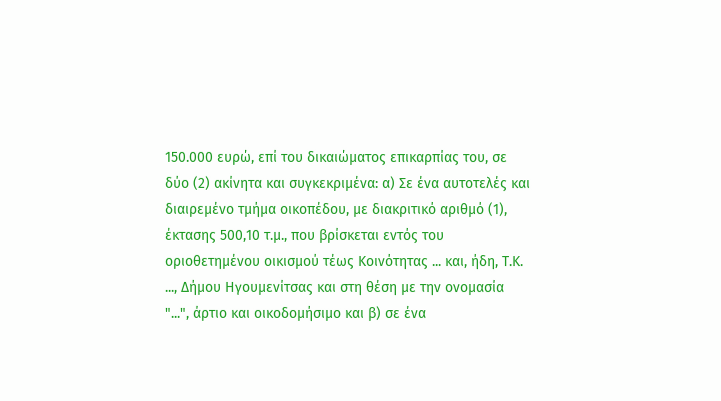150.000 ευρώ, επί του δικαιώματος επικαρπίας του, σε δύο (2) ακίνητα και συγκεκριμένα: α) Σε ένα αυτοτελές και διαιρεμένο τμήμα οικοπέδου, με διακριτικό αριθμό (1), έκτασης 500,10 τ.μ., που βρίσκεται εντός του οριοθετημένου οικισμού τέως Κοινότητας ... και, ήδη, Τ.Κ. ..., Δήμου Ηγουμενίτσας και στη θέση με την ονομασία "...", άρτιο και οικοδομήσιμο και β) σε ένα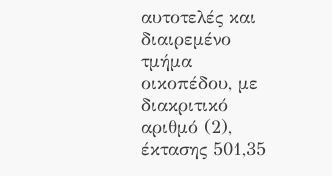αυτοτελές και διαιρεμένο τμήμα οικοπέδου, με διακριτικό αριθμό (2), έκτασης 501,35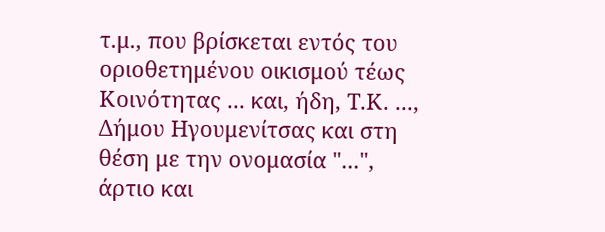τ.μ., που βρίσκεται εντός του οριοθετημένου οικισμού τέως Κοινότητας ... και, ήδη, Τ.Κ. ..., Δήμου Ηγουμενίτσας και στη θέση με την ονομασία "...", άρτιο και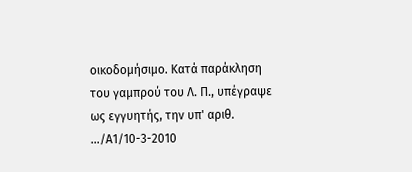οικοδομήσιμο. Κατά παράκληση του γαμπρού του Λ. Π., υπέγραψε ως εγγυητής, την υπ' αριθ. .../Α1/10-3-2010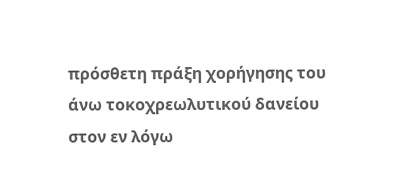πρόσθετη πράξη χορήγησης του άνω τοκοχρεωλυτικού δανείου στον εν λόγω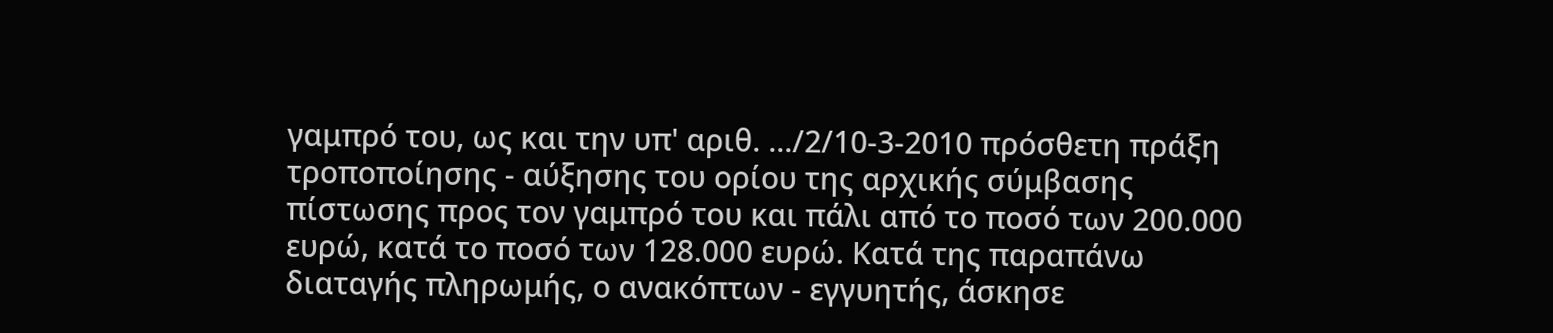γαμπρό του, ως και την υπ' αριθ. .../2/10-3-2010 πρόσθετη πράξη τροποποίησης - αύξησης του ορίου της αρχικής σύμβασης πίστωσης προς τον γαμπρό του και πάλι από το ποσό των 200.000 ευρώ, κατά το ποσό των 128.000 ευρώ. Κατά της παραπάνω διαταγής πληρωμής, ο ανακόπτων - εγγυητής, άσκησε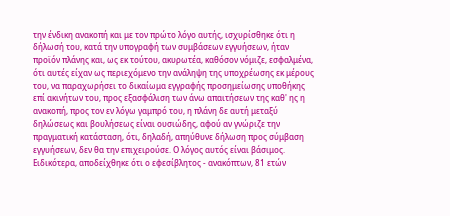την ένδικη ανακοπή και με τον πρώτο λόγο αυτής, ισχυρίσθηκε ότι η δήλωσή του, κατά την υπογραφή των συμβάσεων εγγυήσεων, ήταν προϊόν πλάνης και, ως εκ τούτου, ακυρωτέα, καθόσον νόμιζε, εσφαλμένα, ότι αυτές είχαν ως περιεχόμενο την ανάληψη της υποχρέωσης εκ μέρους του, να παραχωρήσει το δικαίωμα εγγραφής προσημείωσης υποθήκης επί ακινήτων του, προς εξασφάλιση των άνω απαιτήσεων της καθ' ης η ανακοπή, προς τον εν λόγω γαμπρό του, η πλάνη δε αυτή μεταξύ δηλώσεως και βουλήσεως είναι ουσιώδης, αφού αν γνώριζε την πραγματική κατάσταση, ότι, δηλαδή, απηύθυνε δήλωση προς σύμβαση εγγυήσεων, δεν θα την επιχειρούσε. Ο λόγος αυτός είναι βάσιμος. Ειδικότερα, αποδείχθηκε ότι ο εφεσίβλητος - ανακόπτων, 81 ετών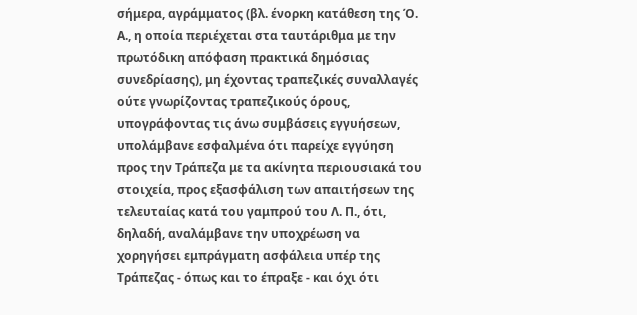σήμερα, αγράμματος (βλ. ένορκη κατάθεση της Ό. Α., η οποία περιέχεται στα ταυτάριθμα με την πρωτόδικη απόφαση πρακτικά δημόσιας συνεδρίασης), μη έχοντας τραπεζικές συναλλαγές ούτε γνωρίζοντας τραπεζικούς όρους, υπογράφοντας τις άνω συμβάσεις εγγυήσεων, υπολάμβανε εσφαλμένα ότι παρείχε εγγύηση προς την Τράπεζα με τα ακίνητα περιουσιακά του στοιχεία, προς εξασφάλιση των απαιτήσεων της τελευταίας κατά του γαμπρού του Λ. Π., ότι, δηλαδή, αναλάμβανε την υποχρέωση να χορηγήσει εμπράγματη ασφάλεια υπέρ της Τράπεζας - όπως και το έπραξε - και όχι ότι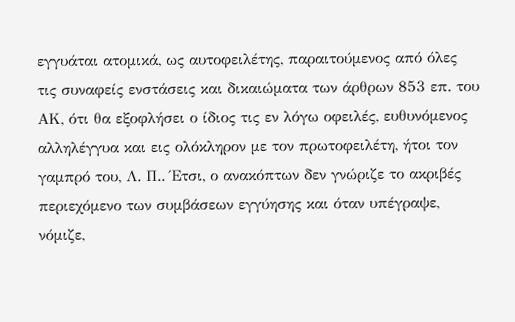εγγυάται ατομικά, ως αυτοφειλέτης, παραιτούμενος από όλες τις συναφείς ενστάσεις και δικαιώματα των άρθρων 853 επ. του ΑΚ, ότι θα εξοφλήσει ο ίδιος τις εν λόγω οφειλές, ευθυνόμενος αλληλέγγυα και εις ολόκληρον με τον πρωτοφειλέτη, ήτοι τον γαμπρό του, Λ. Π.. Έτσι, ο ανακόπτων δεν γνώριζε το ακριβές περιεχόμενο των συμβάσεων εγγύησης και όταν υπέγραψε, νόμιζε,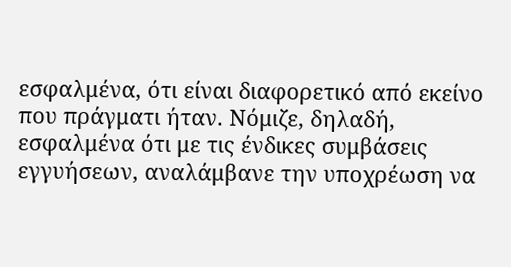εσφαλμένα, ότι είναι διαφορετικό από εκείνο που πράγματι ήταν. Νόμιζε, δηλαδή, εσφαλμένα ότι με τις ένδικες συμβάσεις εγγυήσεων, αναλάμβανε την υποχρέωση να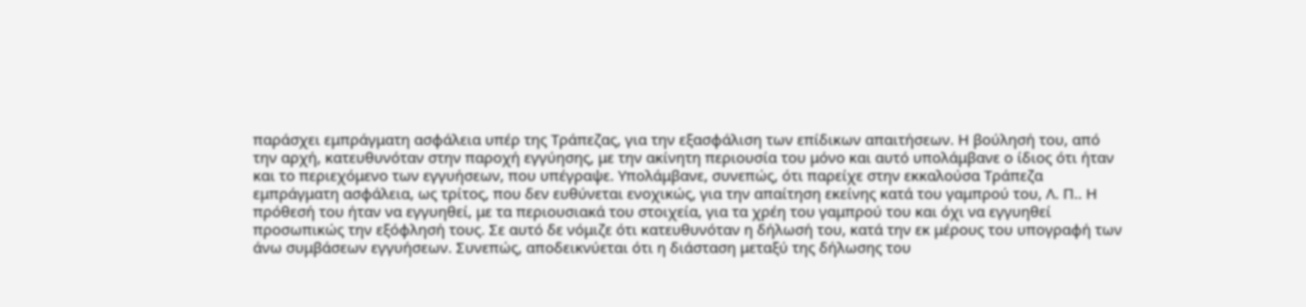παράσχει εμπράγματη ασφάλεια υπέρ της Τράπεζας, για την εξασφάλιση των επίδικων απαιτήσεων. Η βούλησή του, από την αρχή, κατευθυνόταν στην παροχή εγγύησης, με την ακίνητη περιουσία του μόνο και αυτό υπολάμβανε ο ίδιος ότι ήταν και το περιεχόμενο των εγγυήσεων, που υπέγραψε. Υπολάμβανε, συνεπώς, ότι παρείχε στην εκκαλούσα Τράπεζα εμπράγματη ασφάλεια, ως τρίτος, που δεν ευθύνεται ενοχικώς, για την απαίτηση εκείνης κατά του γαμπρού του, Λ. Π.. Η πρόθεσή του ήταν να εγγυηθεί, με τα περιουσιακά του στοιχεία, για τα χρέη του γαμπρού του και όχι να εγγυηθεί προσωπικώς την εξόφλησή τους. Σε αυτό δε νόμιζε ότι κατευθυνόταν η δήλωσή του, κατά την εκ μέρους του υπογραφή των άνω συμβάσεων εγγυήσεων. Συνεπώς, αποδεικνύεται ότι η διάσταση μεταξύ της δήλωσης του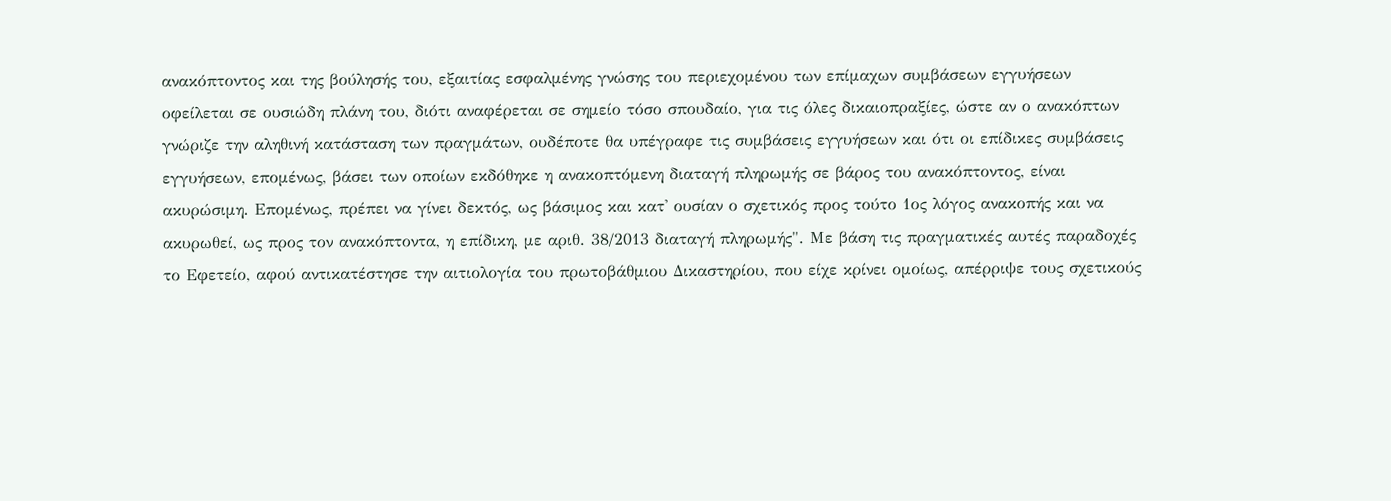ανακόπτοντος και της βούλησής του, εξαιτίας εσφαλμένης γνώσης του περιεχομένου των επίμαχων συμβάσεων εγγυήσεων οφείλεται σε ουσιώδη πλάνη του, διότι αναφέρεται σε σημείο τόσο σπουδαίο, για τις όλες δικαιοπραξίες, ώστε αν ο ανακόπτων γνώριζε την αληθινή κατάσταση των πραγμάτων, ουδέποτε θα υπέγραφε τις συμβάσεις εγγυήσεων και ότι οι επίδικες συμβάσεις εγγυήσεων, επομένως, βάσει των οποίων εκδόθηκε η ανακοπτόμενη διαταγή πληρωμής σε βάρος του ανακόπτοντος, είναι ακυρώσιμη. Επομένως, πρέπει να γίνει δεκτός, ως βάσιμος και κατ' ουσίαν ο σχετικός προς τούτο 1ος λόγος ανακοπής και να ακυρωθεί, ως προς τον ανακόπτοντα, η επίδικη, με αριθ. 38/2013 διαταγή πληρωμής". Με βάση τις πραγματικές αυτές παραδοχές το Εφετείο, αφού αντικατέστησε την αιτιολογία του πρωτοβάθμιου Δικαστηρίου, που είχε κρίνει ομοίως, απέρριψε τους σχετικούς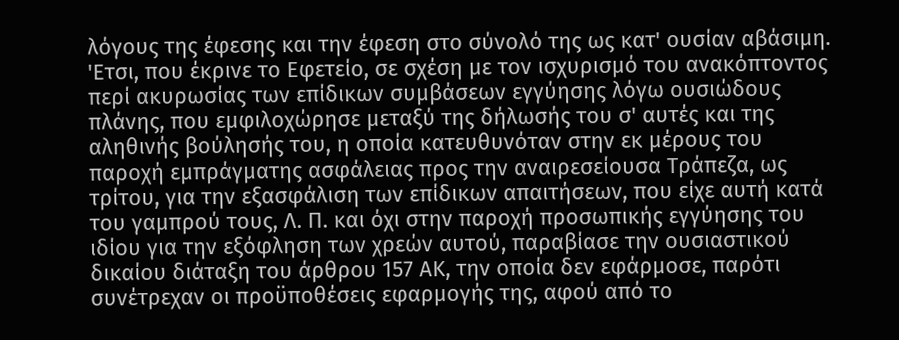λόγους της έφεσης και την έφεση στο σύνολό της ως κατ' ουσίαν αβάσιμη. 'Ετσι, που έκρινε το Εφετείο, σε σχέση με τον ισχυρισμό του ανακόπτοντος περί ακυρωσίας των επίδικων συμβάσεων εγγύησης λόγω ουσιώδους πλάνης, που εμφιλοχώρησε μεταξύ της δήλωσής του σ' αυτές και της αληθινής βούλησής του, η οποία κατευθυνόταν στην εκ μέρους του παροχή εμπράγματης ασφάλειας προς την αναιρεσείουσα Τράπεζα, ως τρίτου, για την εξασφάλιση των επίδικων απαιτήσεων, που είχε αυτή κατά του γαμπρού τους, Λ. Π. και όχι στην παροχή προσωπικής εγγύησης του ιδίου για την εξόφληση των χρεών αυτού, παραβίασε την ουσιαστικού δικαίου διάταξη του άρθρου 157 ΑΚ, την οποία δεν εφάρμοσε, παρότι συνέτρεχαν οι προϋποθέσεις εφαρμογής της, αφού από το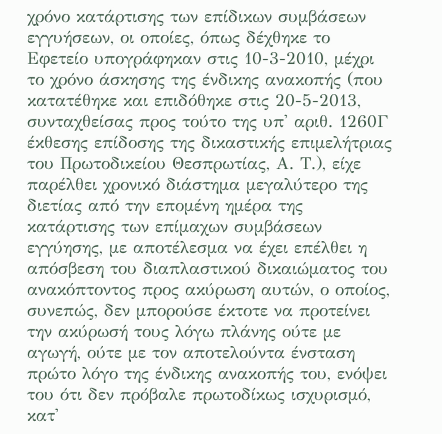χρόνο κατάρτισης των επίδικων συμβάσεων εγγυήσεων, οι οποίες, όπως δέχθηκε το Εφετείο υπογράφηκαν στις 10-3-2010, μέχρι το χρόνο άσκησης της ένδικης ανακοπής (που κατατέθηκε και επιδόθηκε στις 20-5-2013, συνταχθείσας προς τούτο της υπ' αριθ. 1260Γ έκθεσης επίδοσης της δικαστικής επιμελήτριας του Πρωτοδικείου Θεσπρωτίας, Α. Τ.), είχε παρέλθει χρονικό διάστημα μεγαλύτερο της διετίας από την επομένη ημέρα της κατάρτισης των επίμαχων συμβάσεων εγγύησης, με αποτέλεσμα να έχει επέλθει η απόσβεση του διαπλαστικού δικαιώματος του ανακόπτοντος προς ακύρωση αυτών, ο οποίος, συνεπώς, δεν μπορούσε έκτοτε να προτείνει την ακύρωσή τους λόγω πλάνης ούτε με αγωγή, ούτε με τον αποτελούντα ένσταση πρώτο λόγο της ένδικης ανακοπής του, ενόψει του ότι δεν πρόβαλε πρωτοδίκως ισχυρισμό, κατ'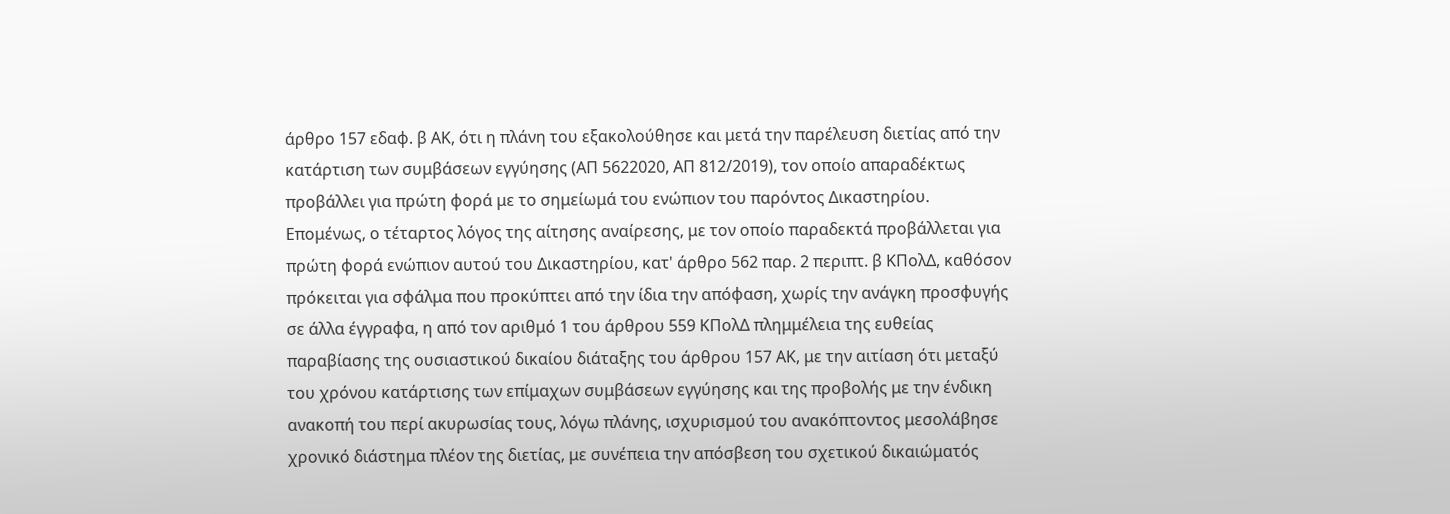άρθρο 157 εδαφ. β ΑΚ, ότι η πλάνη του εξακολούθησε και μετά την παρέλευση διετίας από την κατάρτιση των συμβάσεων εγγύησης (ΑΠ 5622020, ΑΠ 812/2019), τον οποίο απαραδέκτως προβάλλει για πρώτη φορά με το σημείωμά του ενώπιον του παρόντος Δικαστηρίου. Επομένως, ο τέταρτος λόγος της αίτησης αναίρεσης, με τον οποίο παραδεκτά προβάλλεται για πρώτη φορά ενώπιον αυτού του Δικαστηρίου, κατ' άρθρο 562 παρ. 2 περιπτ. β ΚΠολΔ, καθόσον πρόκειται για σφάλμα που προκύπτει από την ίδια την απόφαση, χωρίς την ανάγκη προσφυγής σε άλλα έγγραφα, η από τον αριθμό 1 του άρθρου 559 ΚΠολΔ πλημμέλεια της ευθείας παραβίασης της ουσιαστικού δικαίου διάταξης του άρθρου 157 ΑΚ, με την αιτίαση ότι μεταξύ του χρόνου κατάρτισης των επίμαχων συμβάσεων εγγύησης και της προβολής με την ένδικη ανακοπή του περί ακυρωσίας τους, λόγω πλάνης, ισχυρισμού του ανακόπτοντος μεσολάβησε χρονικό διάστημα πλέον της διετίας, με συνέπεια την απόσβεση του σχετικού δικαιώματός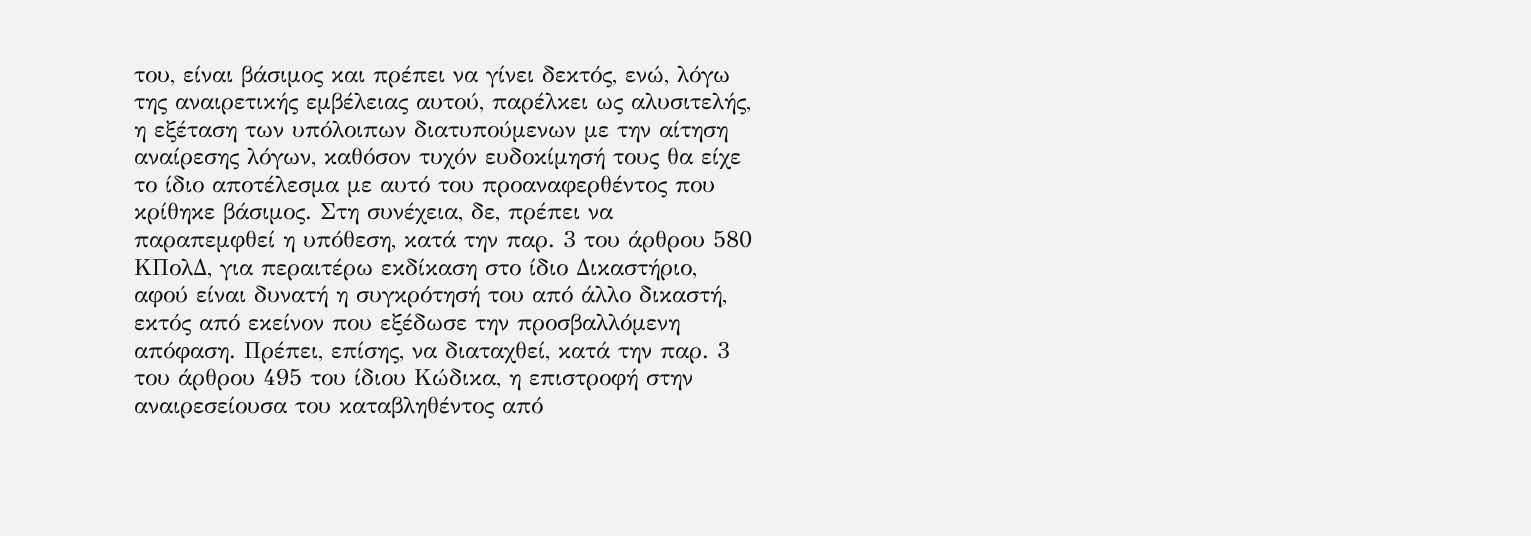του, είναι βάσιμος και πρέπει να γίνει δεκτός, ενώ, λόγω της αναιρετικής εμβέλειας αυτού, παρέλκει ως αλυσιτελής, η εξέταση των υπόλοιπων διατυπούμενων με την αίτηση αναίρεσης λόγων, καθόσον τυχόν ευδοκίμησή τους θα είχε το ίδιο αποτέλεσμα με αυτό του προαναφερθέντος που κρίθηκε βάσιμος. Στη συνέχεια, δε, πρέπει να παραπεμφθεί η υπόθεση, κατά την παρ. 3 του άρθρου 580 ΚΠολΔ, για περαιτέρω εκδίκαση στο ίδιο Δικαστήριο, αφού είναι δυνατή η συγκρότησή του από άλλο δικαστή, εκτός από εκείνον που εξέδωσε την προσβαλλόμενη απόφαση. Πρέπει, επίσης, να διαταχθεί, κατά την παρ. 3 του άρθρου 495 του ίδιου Κώδικα, η επιστροφή στην αναιρεσείουσα του καταβληθέντος από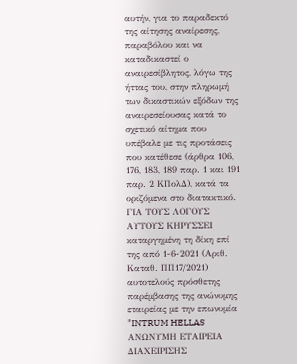αυτήν, για το παραδεκτό της αίτησης αναίρεσης, παραβόλου και να καταδικαστεί ο αναιρεσίβλητος, λόγω της ήττας του, στην πληρωμή των δικαστικών εξόδων της αναιρεσείουσας κατά το σχετικό αίτημα που υπέβαλε με τις προτάσεις που κατέθεσε (άρθρα 106, 176, 183, 189 παρ. 1 και 191 παρ. 2 ΚΠολΔ), κατά τα οριζόμενα στο διατακτικό. ΓΙΑ ΤΟΥΣ ΛΟΓΟΥΣ ΑΥΤΟΥΣ ΚΗΡΥΣΣΕΙ καταργημένη τη δίκη επί της από 1-6-2021 (Αριθ. Καταθ. ΠΠ17/2021) αυτοτελούς πρόσθετης παρέμβασης της ανώνυμης εταιρείας με την επωνυμία "INTRUM HELLAS ΑΝΩΝΥΜΗ ΕΤΑΙΡΕΙΑ ΔΙΑΧΕΙΡΙΣΗΣ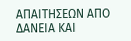ΑΠΑΙΤΗΣΕΩΝ ΑΠΟ ΔΑΝΕΙΑ ΚΑΙ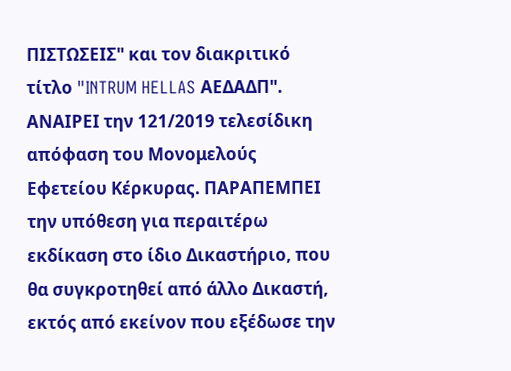ΠΙΣΤΩΣΕΙΣ" και τον διακριτικό τίτλο "INTRUM HELLAS ΑΕΔΑΔΠ". ΑΝΑΙΡΕΙ την 121/2019 τελεσίδικη απόφαση του Μονομελούς Εφετείου Κέρκυρας. ΠΑΡΑΠΕΜΠΕΙ την υπόθεση για περαιτέρω εκδίκαση στο ίδιο Δικαστήριο, που θα συγκροτηθεί από άλλο Δικαστή, εκτός από εκείνον που εξέδωσε την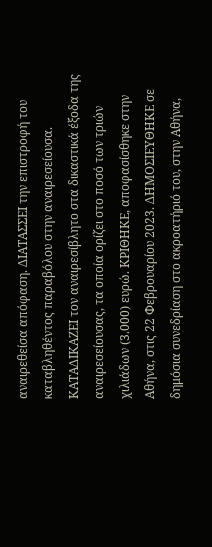αναιρεθείσα απόφαση. ΔΙΑΤΑΣΣΕΙ την επιστροφή του καταβληθέντος παραβόλου στην αναιρεσείουσα. ΚΑΤΑΔΙΚΑΖΕΙ τον αναιρεσίβλητο στα δικαστικά έξοδα της αναιρεσείουσας, τα οποία ορίζει στο ποσό των τριών χιλιάδων (3.000) ευρώ. ΚΡΙΘΗΚΕ, αποφασίσθηκε στην Αθήνα, στις 22 Φεβρουαρίου 2023. ΔΗΜΟΣΙΕΥΘΗΚΕ σε δημόσια συνεδρίαση στο ακροατήριό του, στην Αθήνα,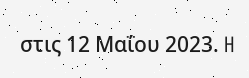στις 12 Μαΐου 2023. H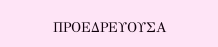ΠΡΟΕΔΡΕΥΟΥΣΑ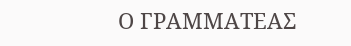Ο ΓΡΑΜΜΑΤΕΑΣ